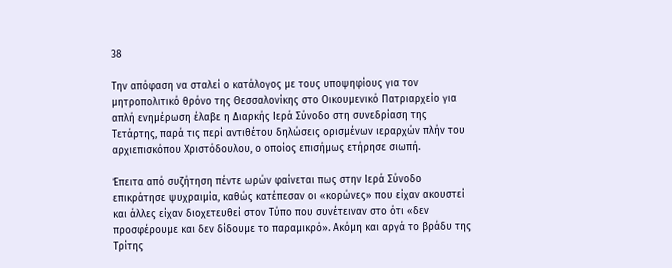38

Την απόφαση να σταλεί ο κατάλογος με τους υποψηφίους για τον μητροπολιτικό θρόνο της Θεσσαλονίκης στο Οικουμενικό Πατριαρχείο για απλή ενημέρωση έλαβε η Διαρκής Ιερά Σύνοδο στη συνεδρίαση της Τετάρτης, παρά τις περί αντιθέτου δηλώσεις ορισμένων ιεραρχών πλήν του αρχιεπισκόπου Χριστόδουλου, ο οποίος επισήμως ετήρησε σιωπή.

Έπειτα από συζήτηση πέντε ωρών φαίνεται πως στην Ιερά Σύνοδο επικράτησε ψυχραιμία, καθώς κατέπεσαν οι «κορώνες» που είχαν ακουστεί και άλλες είχαν διοχετευθεί στον Τύπο που συνέτειναν στο ότι «δεν προσφέρουμε και δεν δίδουμε το παραμικρό». Ακόμη και αργά το βράδυ της Τρίτης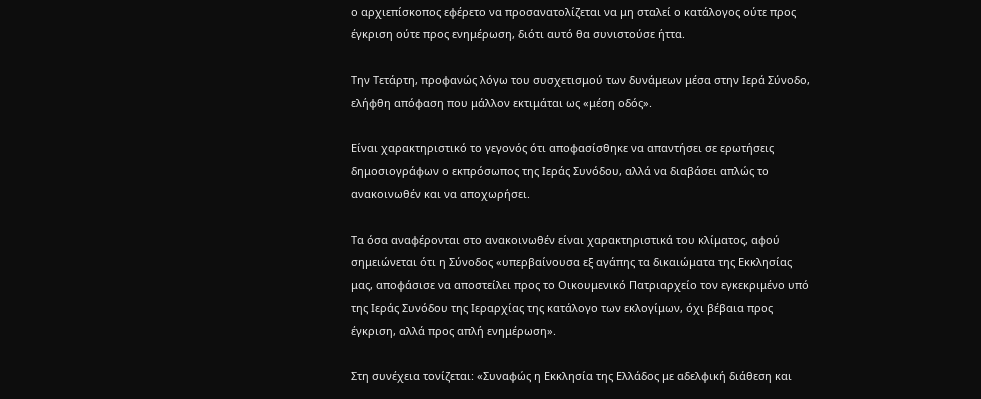ο αρχιεπίσκοπος εφέρετο να προσανατολίζεται να μη σταλεί ο κατάλογος ούτε προς έγκριση ούτε προς ενημέρωση, διότι αυτό θα συνιστούσε ήττα.

Την Τετάρτη, προφανώς λόγω του συσχετισμού των δυνάμεων μέσα στην Ιερά Σύνοδο, ελήφθη απόφαση που μάλλον εκτιμάται ως «μέση οδός».

Είναι χαρακτηριστικό το γεγονός ότι αποφασίσθηκε να απαντήσει σε ερωτήσεις δημοσιογράφων ο εκπρόσωπος της Ιεράς Συνόδου, αλλά να διαβάσει απλώς το ανακοινωθέν και να αποχωρήσει.

Τα όσα αναφέρονται στο ανακοινωθέν είναι χαρακτηριστικά του κλίματος, αφού σημειώνεται ότι η Σύνοδος «υπερβαίνουσα εξ αγάπης τα δικαιώματα της Εκκλησίας μας, αποφάσισε να αποστείλει προς το Οικουμενικό Πατριαρχείο τον εγκεκριμένο υπό της Ιεράς Συνόδου της Ιεραρχίας της κατάλογο των εκλογίμων, όχι βέβαια προς έγκριση, αλλά προς απλή ενημέρωση».

Στη συνέχεια τονίζεται: «Συναφώς η Εκκλησία της Ελλάδος με αδελφική διάθεση και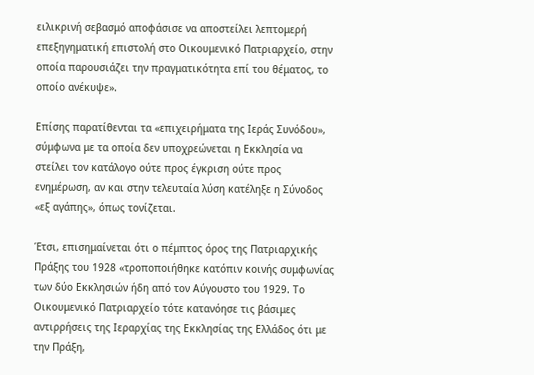ειλικρινή σεβασμό αποφάσισε να αποστείλει λεπτομερή επεξηγηματική επιστολή στο Οικουμενικό Πατριαρχείο, στην οποία παρουσιάζει την πραγματικότητα επί του θέματος, το οποίο ανέκυψε».

Επίσης παρατίθενται τα «επιχειρήματα της Ιεράς Συνόδου», σύμφωνα με τα οποία δεν υποχρεώνεται η Εκκλησία να στείλει τον κατάλογο ούτε προς έγκριση ούτε προς ενημέρωση, αν και στην τελευταία λύση κατέληξε η Σύνοδος «εξ αγάπης», όπως τονίζεται.

Έτσι, επισημαίνεται ότι ο πέμπτος όρος της Πατριαρχικής Πράξης του 1928 «τροποποιήθηκε κατόπιν κοινής συμφωνίας των δύο Εκκλησιών ήδη από τον Αύγουστο του 1929. Το Οικουμενικό Πατριαρχείο τότε κατανόησε τις βάσιμες αντιρρήσεις της Ιεραρχίας της Εκκλησίας της Ελλάδος ότι με την Πράξη,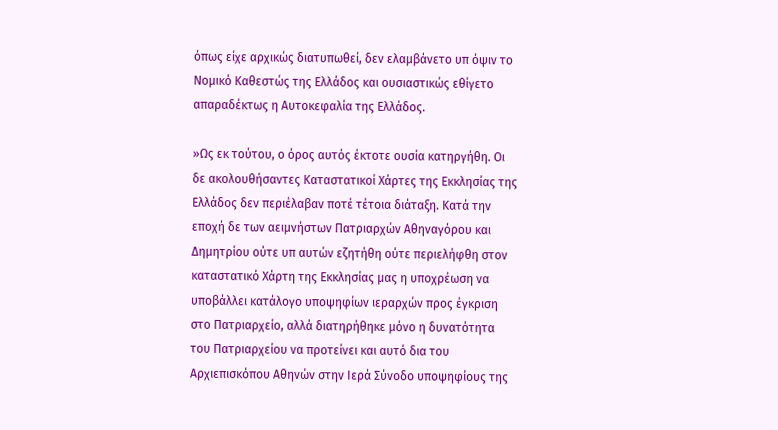όπως είχε αρχικώς διατυπωθεί, δεν ελαμβάνετο υπ όψιν το Νομικό Καθεστώς της Ελλάδος και ουσιαστικώς εθίγετο απαραδέκτως η Αυτοκεφαλία της Ελλάδος.

»Ως εκ τούτου, ο όρος αυτός έκτοτε ουσία κατηργήθη. Οι δε ακολουθήσαντες Καταστατικοί Χάρτες της Εκκλησίας της Ελλάδος δεν περιέλαβαν ποτέ τέτοια διάταξη. Κατά την εποχή δε των αειμνήστων Πατριαρχών Αθηναγόρου και Δημητρίου ούτε υπ αυτών εζητήθη ούτε περιελήφθη στον καταστατικό Χάρτη της Εκκλησίας μας η υποχρέωση να υποβάλλει κατάλογο υποψηφίων ιεραρχών προς έγκριση στο Πατριαρχείο, αλλά διατηρήθηκε μόνο η δυνατότητα του Πατριαρχείου να προτείνει και αυτό δια του Αρχιεπισκόπου Αθηνών στην Ιερά Σύνοδο υποψηφίους της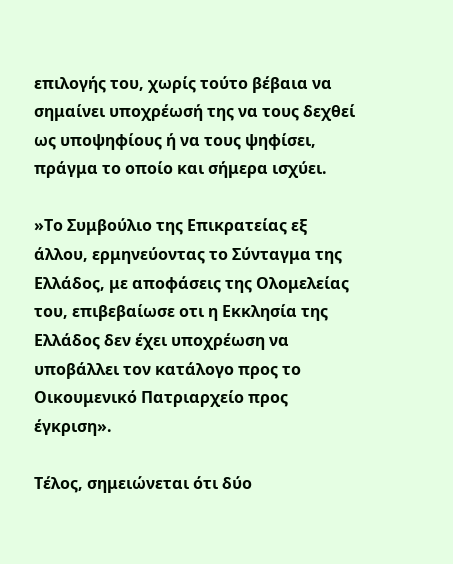επιλογής του, χωρίς τούτο βέβαια να σημαίνει υποχρέωσή της να τους δεχθεί ως υποψηφίους ή να τους ψηφίσει, πράγμα το οποίο και σήμερα ισχύει.

»Το Συμβούλιο της Επικρατείας εξ άλλου, ερμηνεύοντας το Σύνταγμα της Ελλάδος, με αποφάσεις της Ολομελείας του, επιβεβαίωσε οτι η Εκκλησία της Ελλάδος δεν έχει υποχρέωση να υποβάλλει τον κατάλογο προς το Οικουμενικό Πατριαρχείο προς έγκριση».

Τέλος, σημειώνεται ότι δύο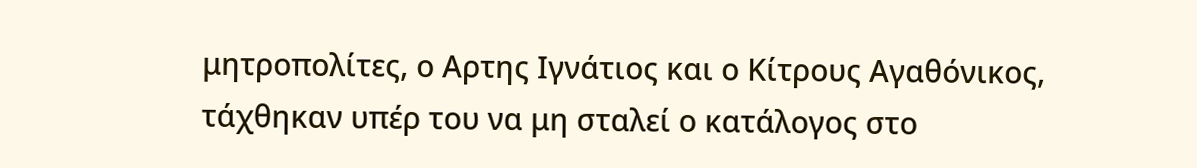μητροπολίτες, ο Αρτης Ιγνάτιος και ο Κίτρους Αγαθόνικος, τάχθηκαν υπέρ του να μη σταλεί ο κατάλογος στο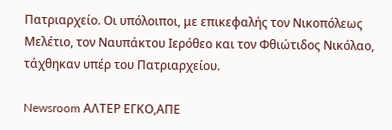Πατριαρχείο. Οι υπόλοιποι, με επικεφαλής τον Νικοπόλεως Μελέτιο, τον Ναυπάκτου Ιερόθεο και τον Φθιώτιδος Νικόλαο, τάχθηκαν υπέρ του Πατριαρχείου.

Newsroom ΑΛΤΕΡ ΕΓΚΟ,ΑΠΕ